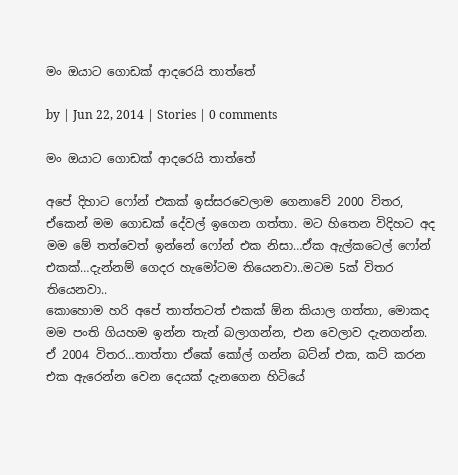මං ඔයාට ගොඩක් ආදරෙයි තාත්තේ

by | Jun 22, 2014 | Stories | 0 comments

මං ඔයාට ගොඩක් ආදරෙයි තාත්තේ

අපේ දිහාට ෆෝන් එකක් ඉස්සරවෙලාම ගෙනාවේ 2000 විතර, ඒකෙන් මම ගොඩක් දේවල් ඉගෙන ගත්තා. මට හිතෙන විදිහට අද මම මේ තත්වෙත් ඉන්නේ ෆෝන් එක නිසා…ඒක ඇල්කටෙල් ෆෝන් එකක්…දැන්නම් ගෙදර හැමෝටම තියෙනවා..මටම 5ක් විතර තියෙනවා..
කොහොම හරි අපේ තාත්තටත් එකක් ඕන කියාල ගත්තා, මොකද මම පංති ගියහම ඉන්න තැන් බලාගන්න, එන වෙලාව දැනගන්න. ඒ 2004 විතර…තාත්තා ඒකේ කෝල් ගන්න බට්න් එක, කට් කරන එක ඇරෙන්න වෙන දෙයක් දැනගෙන හිටියේ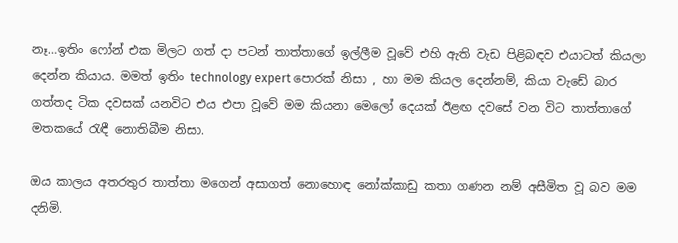නෑ…ඉතිං ෆෝන් එක මිලට ගත් දා පටන් තාත්තාගේ ඉල්ලීම වූවේ එහි ඇති වැඩ පිළිබඳව එයාටත් කියලා දෙන්න කියාය. මමත් ඉතිං technology expert පොරක් නිසා , හා මම කියල දෙන්නම්, කියා වැඩේ බාර ගත්තද ටික දවසක් යනවිට එය එපා වූවේ මම කියනා මෙලෝ දෙයක් ඊළඟ දවසේ වන විට තාත්තාගේ මතකයේ රැඳී නොතිබීම නිසා.

ඔය කාලය අතරතුර තාත්තා මගෙන් අසාගත් නොහොඳ නෝක්කාඩු කතා ගණන නම් අසීමිත වූ බව මම දනිමි.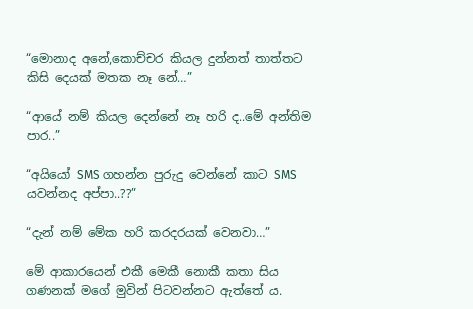“මොනාද අනේ,කොච්චර කියල දුන්නත් තාත්තට කිසි දෙයක් මතක නෑ නේ…”

“ආයේ නම් කියල දෙන්නේ නෑ හරි ද..මේ අන්තිම පාර..”

“අයියෝ SMS ගහන්න පුරුදු වෙන්නේ කාට SMS යවන්නද අප්පා..??”

“දැන් නම් මේක හරි කරදරයක් වෙනවා…”

මේ ආකාරයෙන් එකී මෙකී නොකී කතා සිය ගණනක් මගේ මුවින් පිටවන්නට ඇත්තේ ය.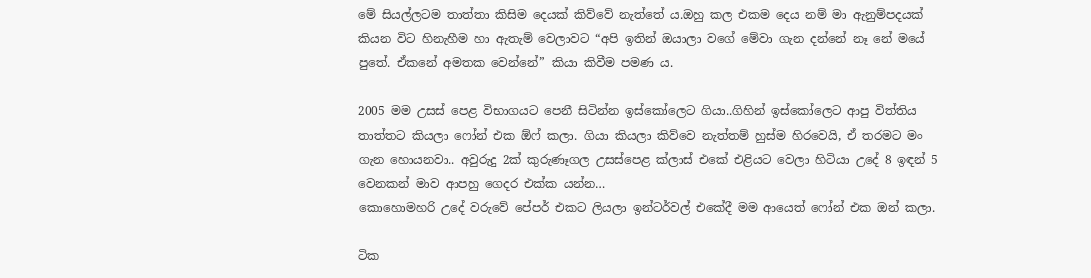මේ සියල්ලටම තාත්තා කිසිම දෙයක් කිව්වේ නැත්තේ ය.ඔහු කල එකම දෙය නම් මා ඇනුම්පදයක් කියන විට හිනැහීම හා ඇතැම් වෙලාවට “අපි ඉතින් ඔයාලා වගේ මේවා ගැන දන්නේ නෑ නේ මයේ පුතේ. ඒකනේ අමතක වෙන්නේ” කියා කිවීම පමණ ය.

2005 මම උසස් පෙළ විභාගයට පෙනී සිටින්න ඉස්කෝලෙට ගියා..ගිහින් ඉස්කෝලෙට ආපු විත්තිය තාත්තට කියලා ෆෝන් එක ඕෆ් කලා. ගියා කියලා කිව්වෙ නැත්තම් හුස්ම හිරවෙයි, ඒ තරමට මං ගැන හොයනවා.. අවුරුදු 2ක් කුරුණෑගල උසස්පෙළ ක්ලාස් එකේ එළියට වෙලා හිටියා උදේ 8 ඉඳන් 5 වෙනකන් මාව ආපහු ගෙදර එක්ක යන්න…
කොහොමහරි උදේ වරුවේ පේපර් එකට ලියලා ඉන්ටර්වල් එකේදී මම ආයෙත් ෆෝන් එක ඔන් කලා.

ටික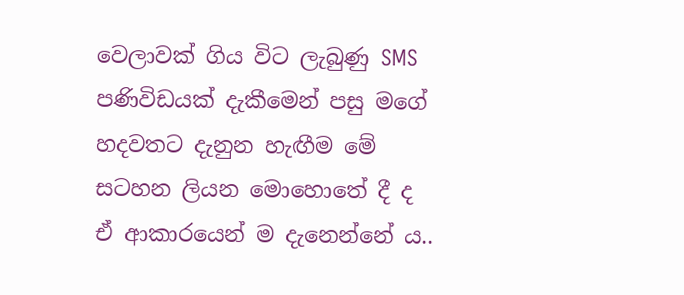වෙලාවක් ගිය විට ලැබුණු SMS පණිවිඩයක් දැකීමෙන් පසු මගේ හදවතට දැනුන හැඟීම මේ සටහන ලියන මොහොතේ දී ද ඒ ආකාරයෙන් ම දැනෙන්නේ ය..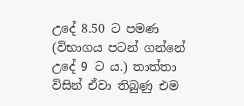උදේ 8.50 ට පමණ (විභාගය පටන් ගන්නේ උදේ 9 ට ය.) තාත්තා විසින් ඒවා තිබුණු එම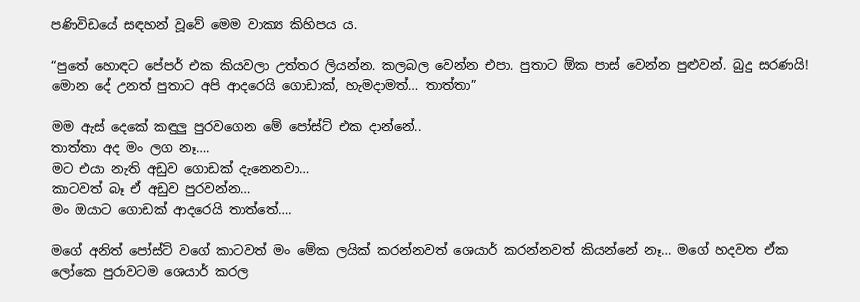පණිවිඩයේ සඳහන් වූවේ මෙම වාක්‍ය කිහිපය ය.

“පුතේ හොඳට පේපර් එක කියවලා උත්තර ලියන්න. කලබල වෙන්න එපා. පුතාට ඕක පාස් වෙන්න පුළුවන්. බුදු සරණයි! මොන දේ උනත් පුතාට අපි ආදරෙයි ගොඩාක්, හැමදාමත්… තාත්තා”

මම ඇස් දෙකේ කඳුලු පුරවගෙන මේ පෝස්ට් එක දාන්නේ..
තාත්තා අද මං ලග නෑ….
මට එයා නැති අඩුව ගොඩක් දැනෙනවා…
කාටවත් බෑ ඒ අඩුව පුරවන්න…
මං ඔයාට ගොඩක් ආදරෙයි තාත්තේ….

මගේ අනිත් පෝස්ට් වගේ කාටවත් මං මේක ලයික් කරන්නවත් ශෙයාර් කරන්නවත් කියන්නේ නෑ… මගේ හදවත ඒක ලෝකෙ පුරාවටම ශෙයාර් කරල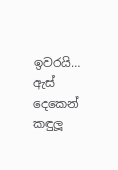ඉවරයි…
ඇස් දෙකෙන් කඳුලූ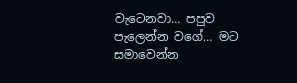වැටෙනවා… පපුව පැලෙන්න වගේ… මට සමාවෙන්න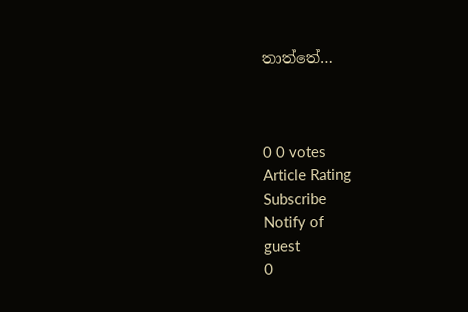තාත්තේ…



0 0 votes
Article Rating
Subscribe
Notify of
guest
0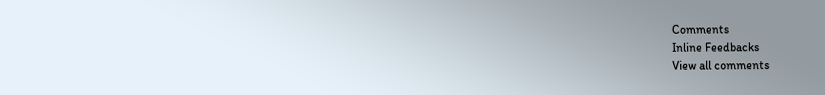Comments
Inline Feedbacks
View all comments